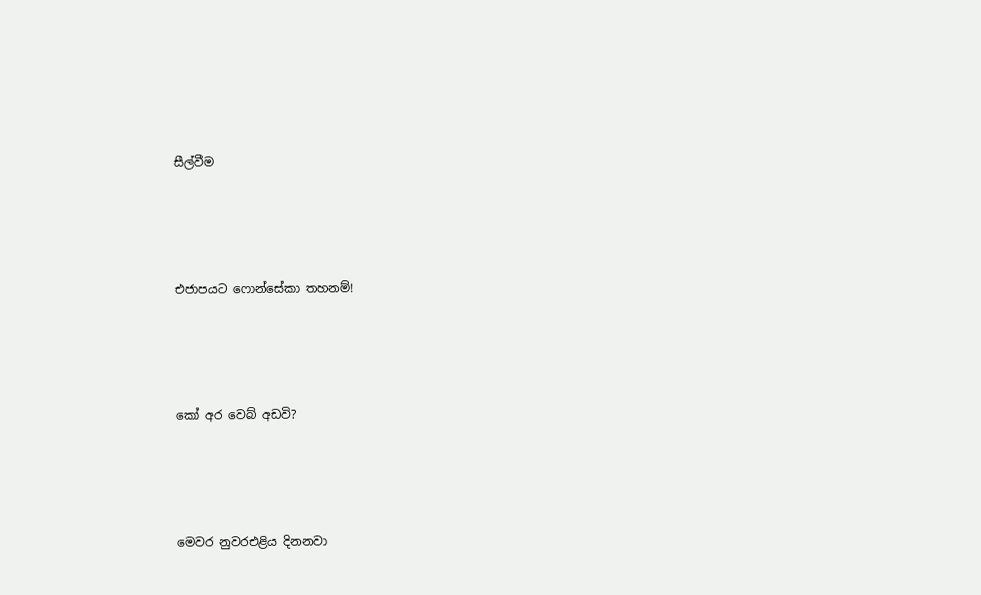සීල්වීම




එජාපයට ෆොන්සේකා තහනම්!




කෝ අර වෙබ් අඩවි?




මෙවර නුවරඑළිය දිනනවා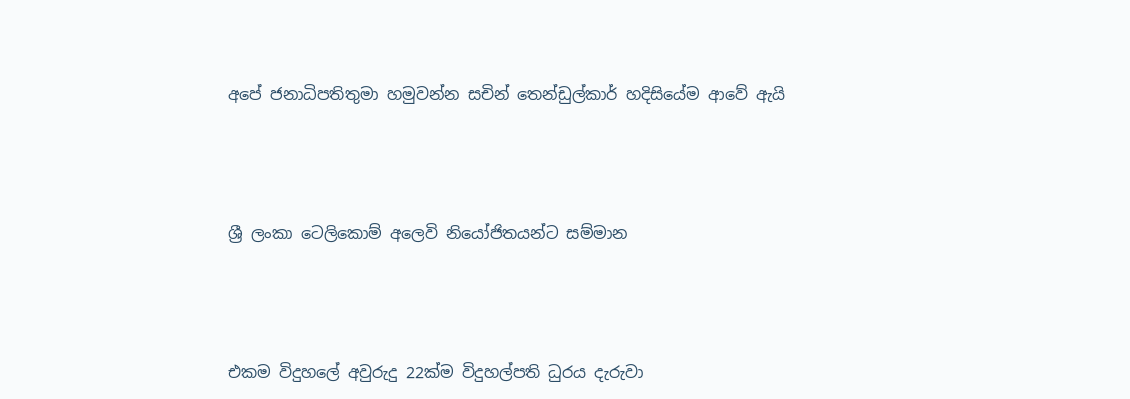අපේ ජනාධිපතිතුමා හමුවන්න සචින් තෙන්ඩුල්කාර් හදිසියේම ආවේ ඇයි




ශ්‍රී ලංකා ටෙලිකොම් අලෙවි නියෝජිතයන්ට සම්මාන




එකම විදුහලේ අවුරුදු 22ක්ම විදුහල්පති ධුරය දැරුවා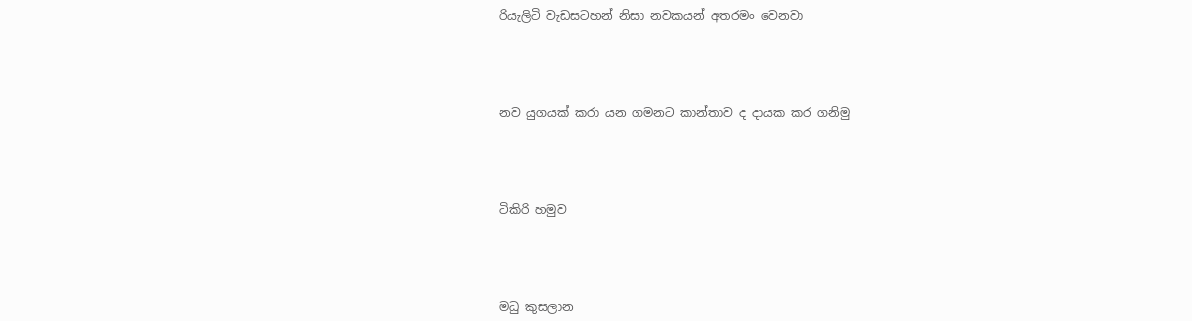රියැලිටි වැඩසටහන් නිසා නවකයන් අතරමං වෙනවා




නව යුගයක් කරා යන ගමනට කාන්තාව ද දායක කර ගනිමු




ටිකිරි හමුව




මධු කුසලාන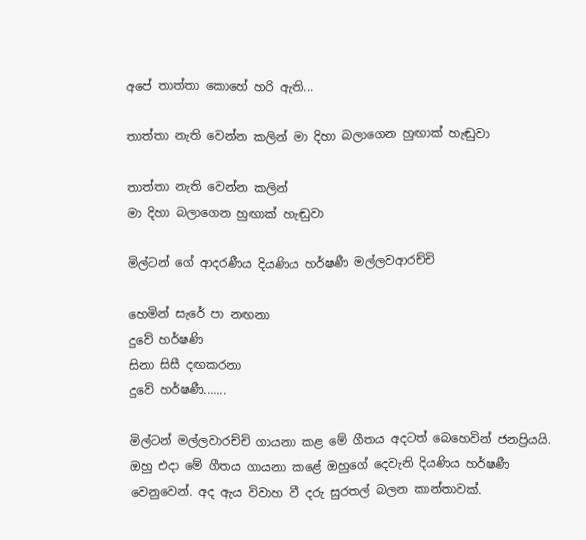අපේ තාත්තා කොහේ හරි ඇති...

තාත්තා නැති වෙන්න කලින් මා දිහා බලාගෙන හුඟාක් හැඬුවා

තාත්තා නැති වෙන්න කලින්
මා දිහා බලාගෙන හුඟාක් හැඬුවා

මිල්ටන් ගේ ආදරණීය දියණිය හර්ෂණී මල්ලවආරච්චි

හෙමින් සැරේ පා නඟනා
දුවේ හර්ෂණි
සිනා සිසී දඟකරනා
දුවේ හර්ෂණී.......

මිල්ටන් මල්ලවාරච්චි ගායනා කළ මේ ගීතය අදටත් බෙහෙවින් ජනප්‍රියයි. ඔහු එදා මේ ගීතය ගායනා කළේ ඔහුගේ දෙවැනි දියණිය හර්ෂණී වෙනුවෙන්. අද ඇය විවාහ වී දරු සුරතල් බලන කාන්තාවක්.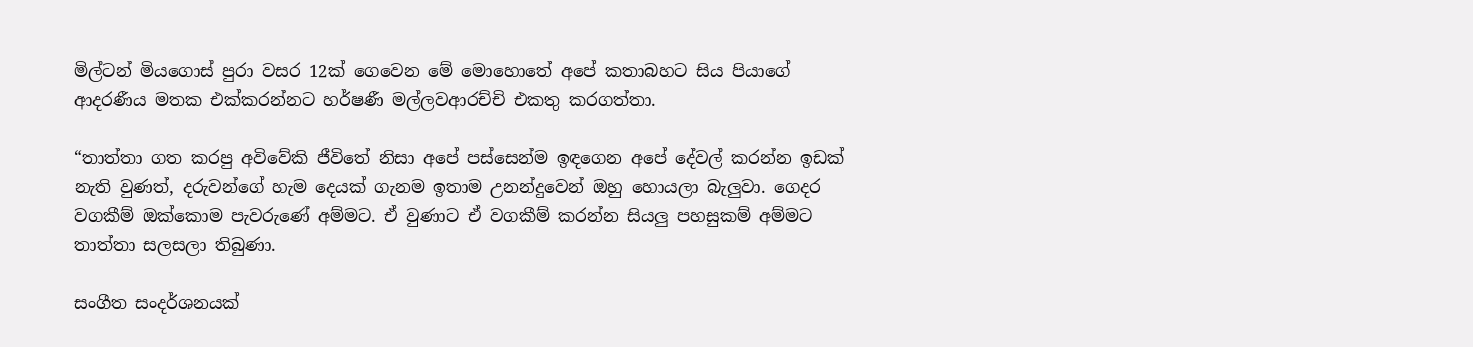මිල්ටන් මියගොස් පුරා වසර 12ක් ගෙවෙන මේ මොහොතේ අපේ කතාබහට සිය පියාගේ ආදරණීය මතක එක්කරන්නට හර්ෂණී මල්ලවආරච්චි එකතු කරගත්තා.

“තාත්තා ගත කරපු අවිවේකි ජීවිතේ නිසා අපේ පස්සෙන්ම ඉඳගෙන අපේ දේවල් කරන්න ඉඩක් නැති වුණත්, දරුවන්ගේ හැම දෙයක් ගැනම ඉතාම උනන්දුවෙන් ඔහු හොයලා බැලුවා. ගෙදර වගකීම් ඔක්කොම පැවරුණේ අම්මට. ඒ වුණාට ඒ වගකීම් කරන්න සියලු පහසුකම් අම්මට තාත්තා සලසලා තිබුණා.

සංගීත සංදර්ශනයක්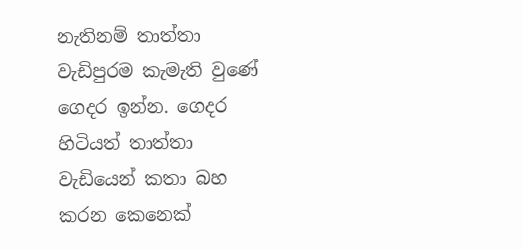නැතිනම් තාත්තා වැඩිපුරම කැමැති වුණේ ගෙදර ඉන්න. ගෙදර හිටියත් තාත්තා වැඩියෙන් කතා බහ කරන කෙනෙක්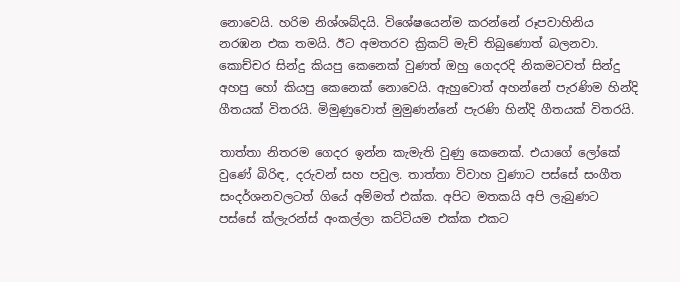නොවෙයි. හරිම නිශ්ශබ්දයි. විශේෂයෙන්ම කරන්නේ රූපවාහිනිය නරඹන එක තමයි. ඊට අමතරව ක්‍රිකට් මැච් තිබුණොත් බලනවා. කොච්චර සින්දු කියපු කෙනෙක් වුණත් ඔහු ගෙදරදි නිකමටවත් සින්දු අහපු හෝ කියපු කෙනෙක් නොවෙයි. ඇහුවොත් අහන්නේ පැරණිම හින්දි ගීතයක් විතරයි. මිමුණුවොත් මුමුණන්නේ පැරණි හින්දි ගීතයක් විතරයි.

තාත්තා නිතරම ගෙදර ඉන්න කැමැති වුණු කෙනෙක්. එයාගේ ලෝකේ වුණේ බිරිඳ, දරුවන් සහ පවුල. තාත්තා විවාහ වුණාට පස්සේ සංගීත සංදර්ශනවලටත් ගියේ අම්මත් එක්ක. අපිට මතකයි අපි ලැබුණට පස්සේ ක්ලැරන්ස් අංකල්ලා කට්ටියම එක්ක එකට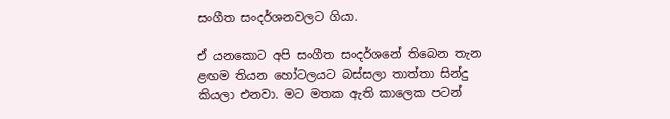සංගීත සංදර්ශනවලට ගියා.

ඒ යනකොට අපි සංගීත සංදර්ශනේ තිබෙන තැන ළඟම තියන හෝටලයට බස්සලා තාත්තා සින්දු කියලා එනවා. මට මතක ඇති කාලෙක පටන්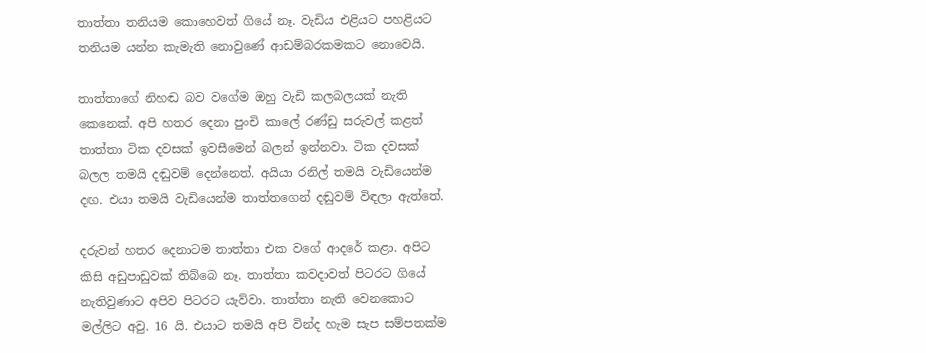තාත්තා තනියම කොහෙවත් ගියේ නෑ. වැඩිය එළියට පහළියට තනියම යන්න කැමැති නොවුණේ ආඩම්බරකමකට නොවෙයි.

තාත්තාගේ නිහඬ බව වගේම ඔහු වැඩි කලබලයක් නැති කෙනෙක්. අපි හතර දෙනා පුංචි කාලේ රණ්ඩු සරුවල් කළත් තාත්තා ටික දවසක් ඉවසීමෙන් බලන් ඉන්නවා. ටික දවසක් බලල තමයි දඬුවම් දෙන්නෙත්. අයියා රනිල් තමයි වැඩියෙන්ම දඟ. එයා තමයි වැඩියෙන්ම තාත්තගෙන් දඬුවම් විඳලා ඇත්තේ.

දරුවන් හතර දෙනාටම තාත්තා එක වගේ ආදරේ කළා. අපිට කිසි අඩුපාඩුවක් තිබ්බෙ නෑ. තාත්තා කවදාවත් පිටරට ගියේ නැතිවුණාට අපිව පිටරට යැව්වා. තාත්තා නැති වෙනකොට මල්ලිට අවු. 16 යි. එයාට තමයි අපි වින්ද හැම සැප සම්පතක්ම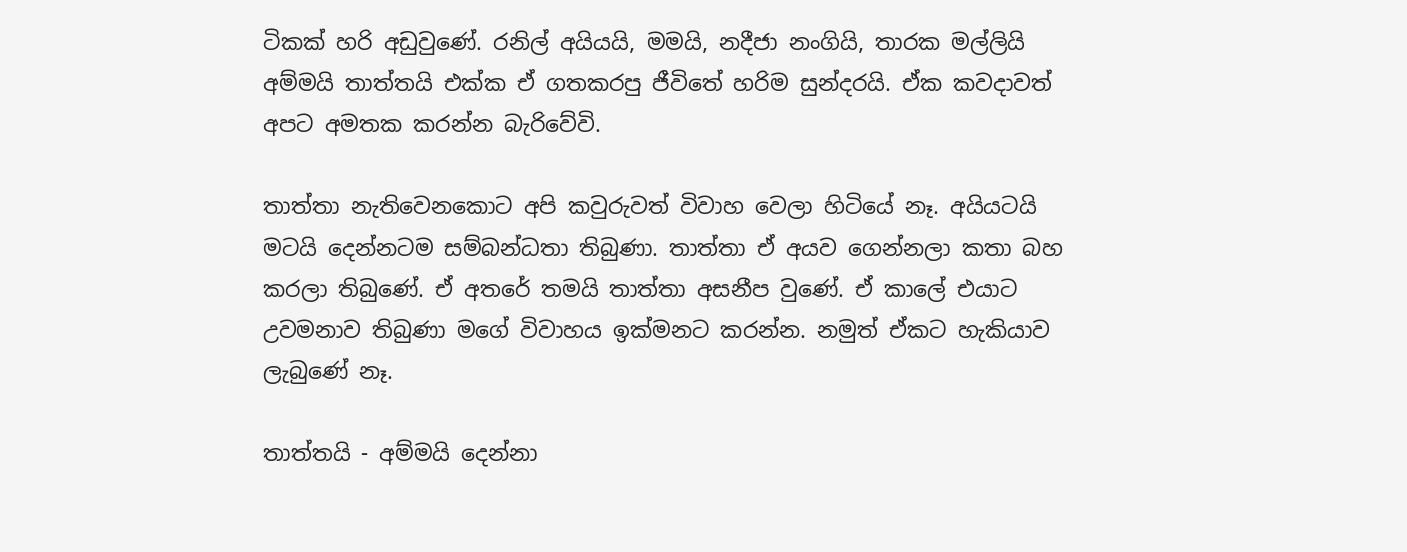ටිකක් හරි අඩුවුණේ. රනිල් අයියයි, මමයි, නදීජා නංගියි, තාරක මල්ලියි අම්මයි තාත්තයි එක්ක ඒ ගතකරපු ජීවිතේ හරිම සුන්දරයි. ඒක කවදාවත් අපට අමතක කරන්න බැරිවේවි.

තාත්තා නැතිවෙනකොට අපි කවුරුවත් විවාහ වෙලා හිටියේ නෑ. අයියටයි මටයි දෙන්නටම සම්බන්ධතා තිබුණා. තාත්තා ඒ අයව ගෙන්නලා කතා බහ කරලා තිබුණේ. ඒ අතරේ තමයි තාත්තා අසනීප වුණේ. ඒ කාලේ එයාට උවමනාව තිබුණා මගේ විවාහය ඉක්මනට කරන්න. නමුත් ඒකට හැකියාව ලැබුණේ නෑ.

තාත්තයි - අම්මයි දෙන්නා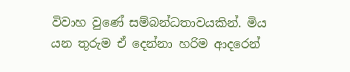විවාහ වුණේ සම්බන්ධතාවයකින්. මිය යන තුරුම ඒ දෙන්නා හරිම ආදරෙන්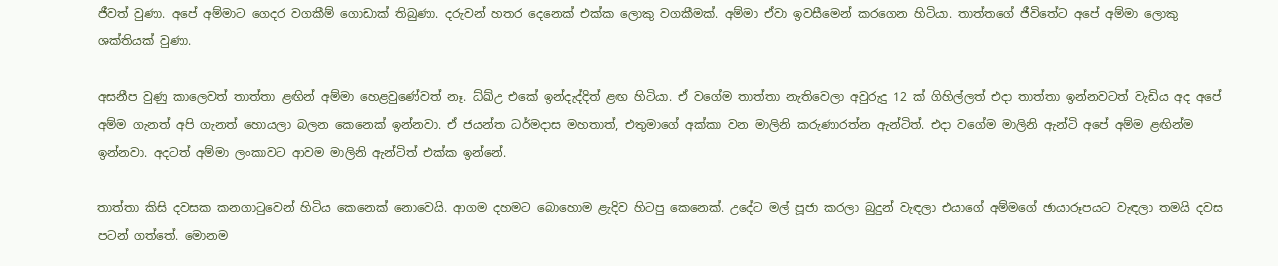ජීවත් වුණා. අපේ අම්මාට ගෙදර වගකීම් ගොඩාක් තිබුණා. දරුවන් හතර දෙනෙක් එක්ක ලොකු වගකීමක්. අම්මා ඒවා ඉවසීමෙන් කරගෙන හිටියා. තාත්තගේ ජීවිතේට අපේ අම්මා ලොකු ශක්තියක් වුණා.

අසනීප වුණු කාලෙවත් තාත්තා ළඟින් අම්මා හෙළවුණේවත් නෑ. ධ්ඛ්උ එකේ ඉන්දැද්දිත් ළඟ හිටියා. ඒ වගේම තාත්තා නැතිවෙලා අවුරුදු 12 ක් ගිහිල්ලත් එදා තාත්තා ඉන්නවටත් වැඩිය අද අපේ අම්ම ගැනත් අපි ගැනත් හොයලා බලන කෙනෙක් ඉන්නවා. ඒ ජයන්ත ධර්මදාස මහතාත්, එතුමාගේ අක්කා වන මාලිනි කරුණාරත්න ඇන්ටිත්. එදා වගේම මාලිනි ඇන්ටි අපේ අම්ම ළඟින්ම ඉන්නවා. අදටත් අම්මා ලංකාවට ආවම මාලිනි ඇන්ටිත් එක්ක ඉන්නේ.

තාත්තා කිසි දවසක කනගාටුවෙන් හිටිය කෙනෙක් නොවෙයි. ආගම දහමට බොහොම ළැදිව හිටපු කෙනෙක්. උදේට මල් පූජා කරලා බුදුන් වැඳලා එයාගේ අම්මගේ ඡායාරූපයට වැඳලා තමයි දවස පටන් ගත්තේ. මොනම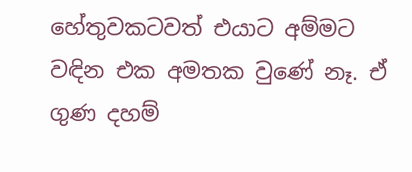හේතුවකටවත් එයාට අම්මට වඳින එක අමතක වුණේ නෑ. ඒ ගුණ දහම්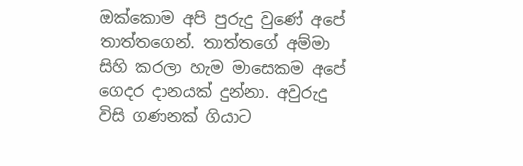ඔක්කොම අපි පුරුදු වුණේ අපේ තාත්තගෙන්. තාත්තගේ අම්මා සිහි කරලා හැම මාසෙකම අපේ ගෙදර දානයක් දුන්නා. අවුරුදු විසි ගණනක් ගියාට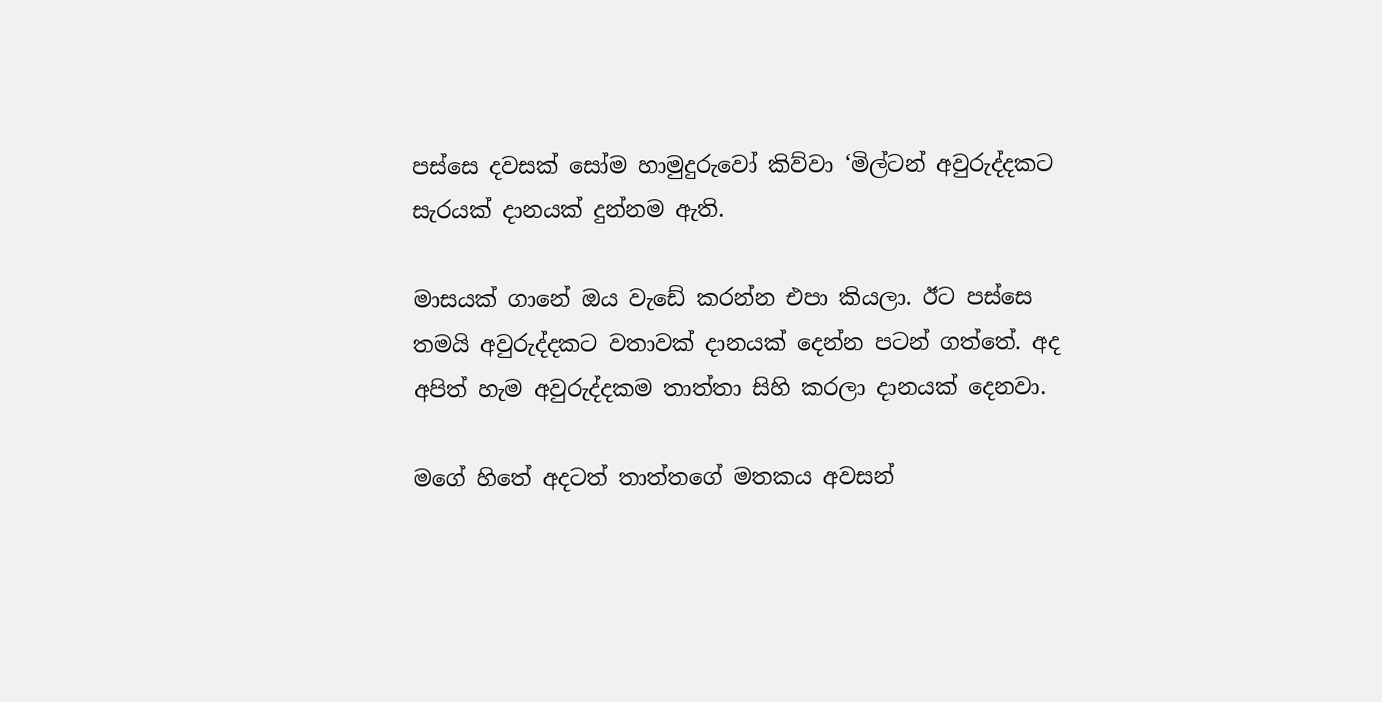පස්සෙ දවසක් සෝම හාමුදුරුවෝ කිව්වා ‘මිල්ටන් අවුරුද්දකට සැරයක් දානයක් දුන්නම ඇති.

මාසයක් ගානේ ඔය වැඩේ කරන්න එපා කියලා. ඊට පස්සෙ තමයි අවුරුද්දකට වතාවක් දානයක් දෙන්න පටන් ගත්තේ. අද අපිත් හැම අවුරුද්දකම තාත්තා සිහි කරලා දානයක් දෙනවා.

මගේ හිතේ අදටත් තාත්තගේ මතකය අවසන්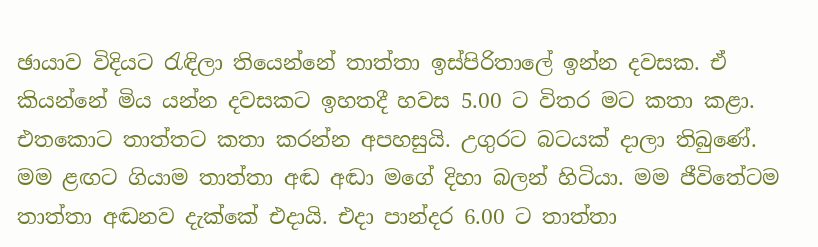ඡායාව විදියට රැඳිලා තියෙන්නේ තාත්තා ඉස්පිරිතාලේ ඉන්න දවසක. ඒ කියන්නේ මිය යන්න දවසකට ඉහතදී හවස 5.00 ට විතර මට කතා කළා. එතකොට තාත්තට කතා කරන්න අපහසුයි. උගුරට බටයක් දාලා තිබුණේ. මම ළඟට ගියාම තාත්තා අඬ අඬා මගේ දිහා බලන් හිටියා. මම ජීවිතේටම තාත්තා අඬනව දැක්කේ එදායි. එදා පාන්දර 6.00 ට තාත්තා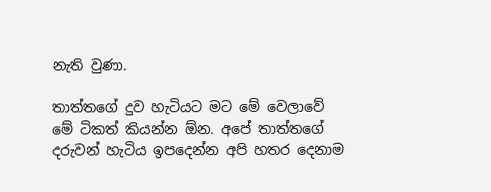නැති වුණා.

තාත්තගේ දුව හැටියට මට මේ වෙලාවේ මේ ටිකත් කියන්න ඕන. අපේ තාත්තගේ දරුවන් හැටිය ඉපදෙන්න අපි හතර දෙනාම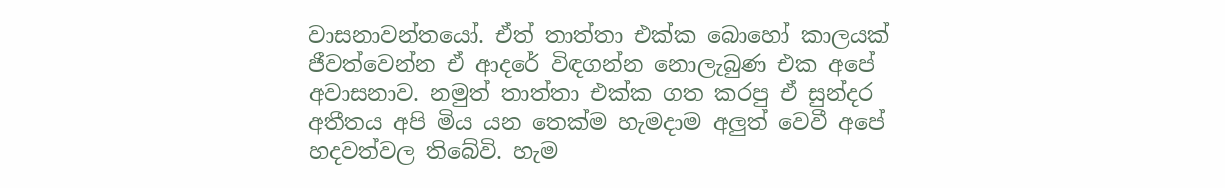වාසනාවන්තයෝ. ඒත් තාත්තා එක්ක බොහෝ කාලයක් ජීවත්වෙන්න ඒ ආදරේ විඳගන්න නොලැබුණ එක අපේ අවාසනාව. නමුත් තාත්තා එක්ක ගත කරපු ඒ සුන්දර අතීතය අපි මිය යන තෙක්ම හැමදාම අලුත් වෙවී අපේ හදවත්වල තිබේවි. හැම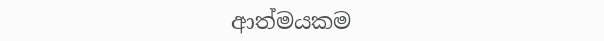ආත්මයකම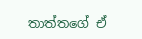තාත්තගේ ඒ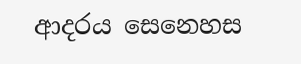ආදරය සෙනෙහස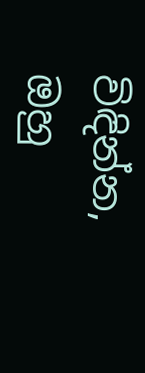විඳින්න, ඔහු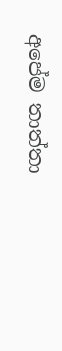අපේම තාත්තා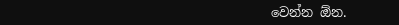වෙන්න ඕන.